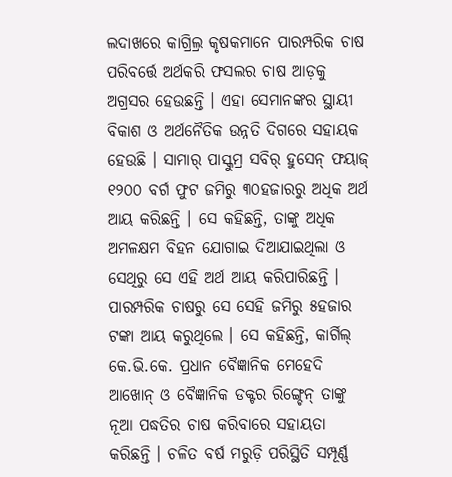ଲଦାଖରେ କାଗ୍ରିଲ୍ର କୃଷକମାନେ ପାରମ୍ପରିକ ଚାଷ ପରିବର୍ତ୍ତେ ଅର୍ଥକରି ଫସଲର ଚାଷ ଆଡ଼କୁ ଅଗ୍ରସର ହେଉଛନ୍ତି । ଏହା ସେମାନଙ୍କର ସ୍ଥାୟୀ ବିକାଶ ଓ ଅର୍ଥନୈତିକ ଉନ୍ନତି ଦିଗରେ ସହାୟକ ହେଉଛି । ସାମାର୍ ପାସ୍କୁମ୍ର ସବିର୍ ହୁସେନ୍ ଫୟାଜ୍ ୧୨୦୦ ବର୍ଗ ଫୁଟ ଜମିରୁ ୩୦ହଜାରରୁ ଅଧିକ ଅର୍ଥ ଆୟ କରିଛନ୍ତି । ସେ କହିଛନ୍ତି, ତାଙ୍କୁ ଅଧିକ ଅମଳକ୍ଷମ ବିହନ ଯୋଗାଇ ଦିଆଯାଇଥିଲା ଓ ସେଥିରୁ ସେ ଏହି ଅର୍ଥ ଆୟ କରିପାରିଛନ୍ତି । ପାରମ୍ପରିକ ଚାଷରୁ ସେ ସେହି ଜମିରୁ ୫ହଜାର ଟଙ୍କା ଆୟ କରୁଥିଲେ । ସେ କହିଛନ୍ତି, କାର୍ଗିଲ୍ କେ.ଭି.କେ. ପ୍ରଧାନ ବୈଜ୍ଞାନିକ ମେହେଦି ଆଖୋନ୍ ଓ ବୈଜ୍ଞାନିକ ଡକ୍ଟର ରିଙ୍ଗ୍ଚେନ୍ ତାଙ୍କୁ ନୂଆ ପଦ୍ଧତିର ଚାଷ କରିବାରେ ସହାୟତା କରିଛନ୍ତି । ଚଳିତ ବର୍ଷ ମରୁଡ଼ି ପରିସ୍ଥିତି ସମ୍ପୂର୍ଣ୍ଣ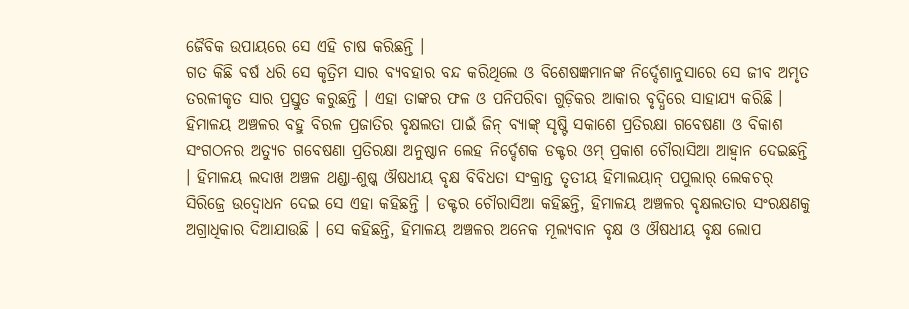ଜୈବିକ ଉପାୟରେ ସେ ଏହି ଚାଷ କରିଛନ୍ତି ।
ଗତ କିଛି ବର୍ଷ ଧରି ସେ କୃତ୍ରିମ ସାର ବ୍ୟବହାର ବନ୍ଦ କରିଥିଲେ ଓ ବିଶେଷଜ୍ଞମାନଙ୍କ ନିର୍ଦ୍ଦେଶାନୁସାରେ ସେ ଜୀବ ଅମୃତ ତରଳୀକୃତ ସାର ପ୍ରସ୍ତୁତ କରୁଛନ୍ତି । ଏହା ତାଙ୍କର ଫଳ ଓ ପନିପରିବା ଗୁଡ଼ିକର ଆକାର ବୃଦ୍ଧିରେ ସାହାଯ୍ୟ କରିଛି ।
ହିମାଳୟ ଅଞ୍ଚଳର ବହୁ ବିରଳ ପ୍ରଜାତିର ବୃକ୍ଷଲତା ପାଇଁ ଜିନ୍ ବ୍ୟାଙ୍କ୍ ସୃଷ୍ଟି ସକାଶେ ପ୍ରତିରକ୍ଷା ଗବେଷଣା ଓ ବିକାଶ ସଂଗଠନର ଅତ୍ୟୁଚ ଗବେଷଣା ପ୍ରତିରକ୍ଷା ଅନୁଷ୍ଠାନ ଲେହ ନିର୍ଦ୍ଦେଶକ ଡକ୍ଟର ଓମ୍ ପ୍ରକାଶ ଚୌରାସିଆ ଆହ୍ୱାନ ଦେଇଛନ୍ତି । ହିମାଳୟ ଲଦାଖ ଅଞ୍ଚଳ ଥଣ୍ଡା-ଶୁଷ୍କ ଔଷଧୀୟ ବୃକ୍ଷ ବିବିଧତା ସଂକ୍ରାନ୍ତ ତୃତୀୟ ହିମାଲୟାନ୍ ପପୁଲାର୍ ଲେକଚର୍ ସିରିଜ୍ରେ ଉଦ୍ବୋଧନ ଦେଇ ସେ ଏହା କହିଛନ୍ତି । ଡକ୍ଟର ଚୌରାସିଆ କହିଛନ୍ତି, ହିମାଳୟ ଅଞ୍ଚଳର ବୃକ୍ଷଲତାର ସଂରକ୍ଷଣକୁ ଅଗ୍ରାଧିକାର ଦିଆଯାଉଛି । ସେ କହିଛନ୍ତି, ହିମାଳୟ ଅଞ୍ଚଳର ଅନେକ ମୂଲ୍ୟବାନ ବୃକ୍ଷ ଓ ଔଷଧୀୟ ବୃକ୍ଷ ଲୋପ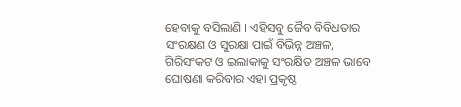ହେବାକୁ ବସିଲାଣି । ଏହିସବୁ ଜୈବ ବିବିଧତାର ସଂରକ୍ଷଣ ଓ ସୁରକ୍ଷା ପାଇଁ ବିଭିନ୍ନ ଅଞ୍ଚଳ, ଗିରିସଂକଟ ଓ ଇଲାକାକୁ ସଂରକ୍ଷିତ ଅଞ୍ଚଳ ଭାବେ ଘୋଷଣା କରିବାର ଏହା ପ୍ରକୃଷ୍ଠ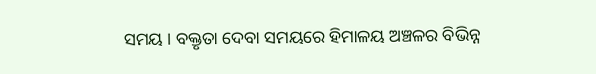ସମୟ । ବକ୍ତୃତା ଦେବା ସମୟରେ ହିମାଳୟ ଅଞ୍ଚଳର ବିଭିନ୍ନ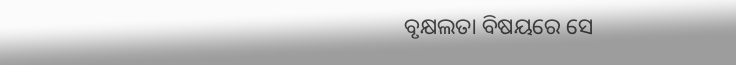ବୃକ୍ଷଲତା ବିଷୟରେ ସେ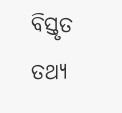ବିସ୍ତୃତ ତଥ୍ୟ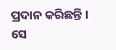ପ୍ରଦାନ କରିଛନ୍ତି । ସେ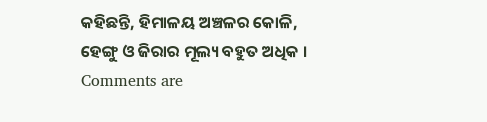କହିଛନ୍ତି, ହିମାଳୟ ଅଞ୍ଚଳର କୋଳି, ହେଙ୍ଗୁ ଓ ଜିରାର ମୂଲ୍ୟ ବହୁତ ଅଧିକ ।
Comments are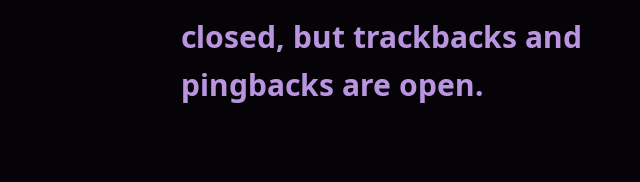closed, but trackbacks and pingbacks are open.